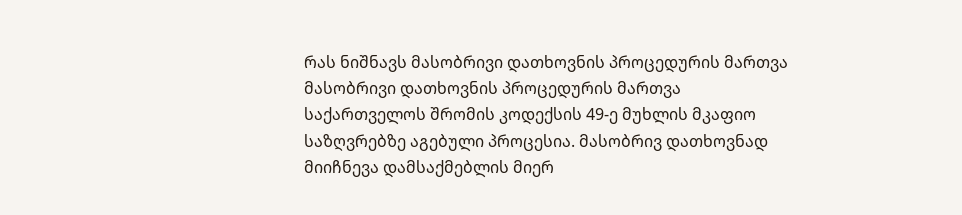რას ნიშნავს მასობრივი დათხოვნის პროცედურის მართვა
მასობრივი დათხოვნის პროცედურის მართვა საქართველოს შრომის კოდექსის 49-ე მუხლის მკაფიო საზღვრებზე აგებული პროცესია. მასობრივ დათხოვნად მიიჩნევა დამსაქმებლის მიერ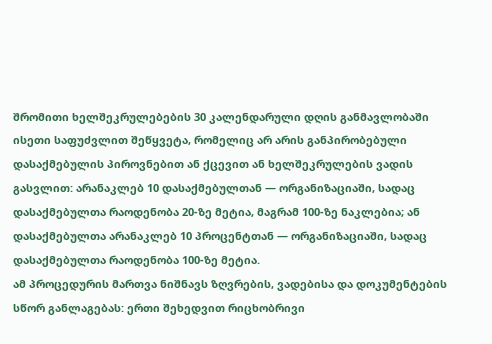შრომითი ხელშეკრულებების 30 კალენდარული დღის განმავლობაში ისეთი საფუძვლით შეწყვეტა, რომელიც არ არის განპირობებული დასაქმებულის პიროვნებით ან ქცევით ან ხელშეკრულების ვადის გასვლით: არანაკლებ 10 დასაქმებულთან — ორგანიზაციაში, სადაც დასაქმებულთა რაოდენობა 20-ზე მეტია, მაგრამ 100-ზე ნაკლებია; ან დასაქმებულთა არანაკლებ 10 პროცენტთან — ორგანიზაციაში, სადაც დასაქმებულთა რაოდენობა 100-ზე მეტია.
ამ პროცედურის მართვა ნიშნავს ზღვრების, ვადებისა და დოკუმენტების სწორ განლაგებას: ერთი შეხედვით რიცხობრივი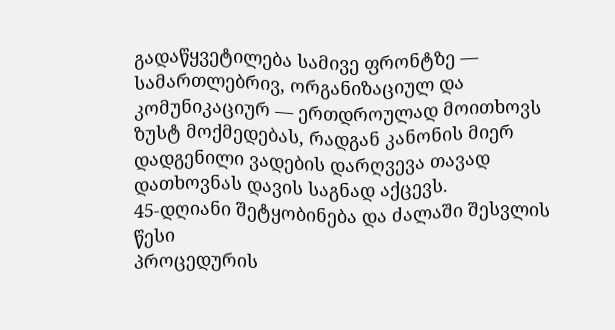გადაწყვეტილება სამივე ფრონტზე — სამართლებრივ, ორგანიზაციულ და კომუნიკაციურ — ერთდროულად მოითხოვს ზუსტ მოქმედებას, რადგან კანონის მიერ დადგენილი ვადების დარღვევა თავად დათხოვნას დავის საგნად აქცევს.
45-დღიანი შეტყობინება და ძალაში შესვლის წესი
პროცედურის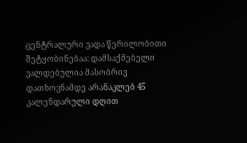ცენტრალური ვადა წერილობითი შეტყობინებაა: დამსაქმებელი ვალდებულია მასობრივ დათხოვნამდე არანაკლებ 45 კალენდარული დღით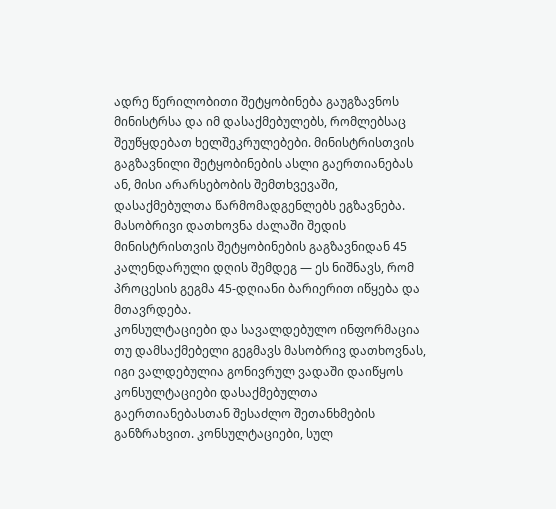ადრე წერილობითი შეტყობინება გაუგზავნოს მინისტრსა და იმ დასაქმებულებს, რომლებსაც შეუწყდებათ ხელშეკრულებები. მინისტრისთვის გაგზავნილი შეტყობინების ასლი გაერთიანებას ან, მისი არარსებობის შემთხვევაში, დასაქმებულთა წარმომადგენლებს ეგზავნება. მასობრივი დათხოვნა ძალაში შედის მინისტრისთვის შეტყობინების გაგზავნიდან 45 კალენდარული დღის შემდეგ — ეს ნიშნავს, რომ პროცესის გეგმა 45-დღიანი ბარიერით იწყება და მთავრდება.
კონსულტაციები და სავალდებულო ინფორმაცია
თუ დამსაქმებელი გეგმავს მასობრივ დათხოვნას, იგი ვალდებულია გონივრულ ვადაში დაიწყოს კონსულტაციები დასაქმებულთა გაერთიანებასთან შესაძლო შეთანხმების განზრახვით. კონსულტაციები, სულ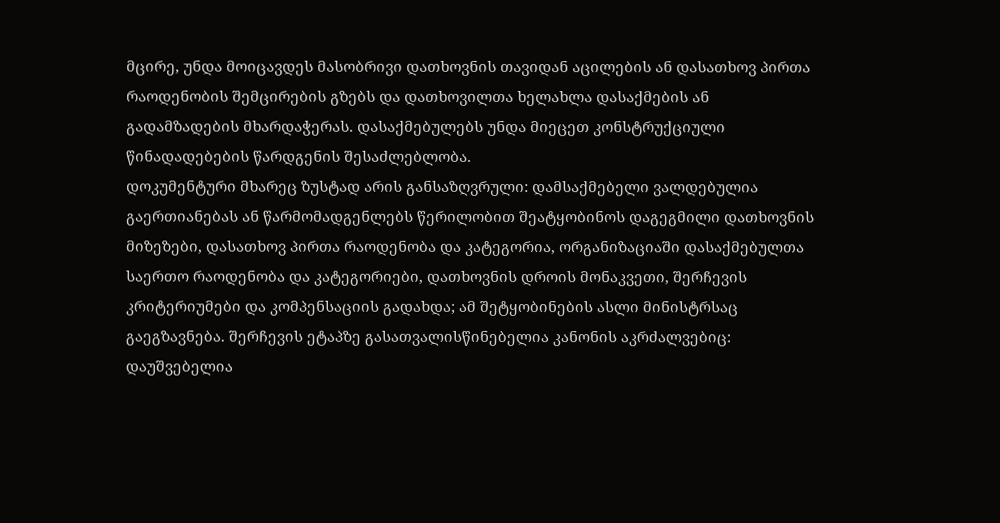მცირე, უნდა მოიცავდეს მასობრივი დათხოვნის თავიდან აცილების ან დასათხოვ პირთა რაოდენობის შემცირების გზებს და დათხოვილთა ხელახლა დასაქმების ან გადამზადების მხარდაჭერას. დასაქმებულებს უნდა მიეცეთ კონსტრუქციული წინადადებების წარდგენის შესაძლებლობა.
დოკუმენტური მხარეც ზუსტად არის განსაზღვრული: დამსაქმებელი ვალდებულია გაერთიანებას ან წარმომადგენლებს წერილობით შეატყობინოს დაგეგმილი დათხოვნის მიზეზები, დასათხოვ პირთა რაოდენობა და კატეგორია, ორგანიზაციაში დასაქმებულთა საერთო რაოდენობა და კატეგორიები, დათხოვნის დროის მონაკვეთი, შერჩევის კრიტერიუმები და კომპენსაციის გადახდა; ამ შეტყობინების ასლი მინისტრსაც გაეგზავნება. შერჩევის ეტაპზე გასათვალისწინებელია კანონის აკრძალვებიც: დაუშვებელია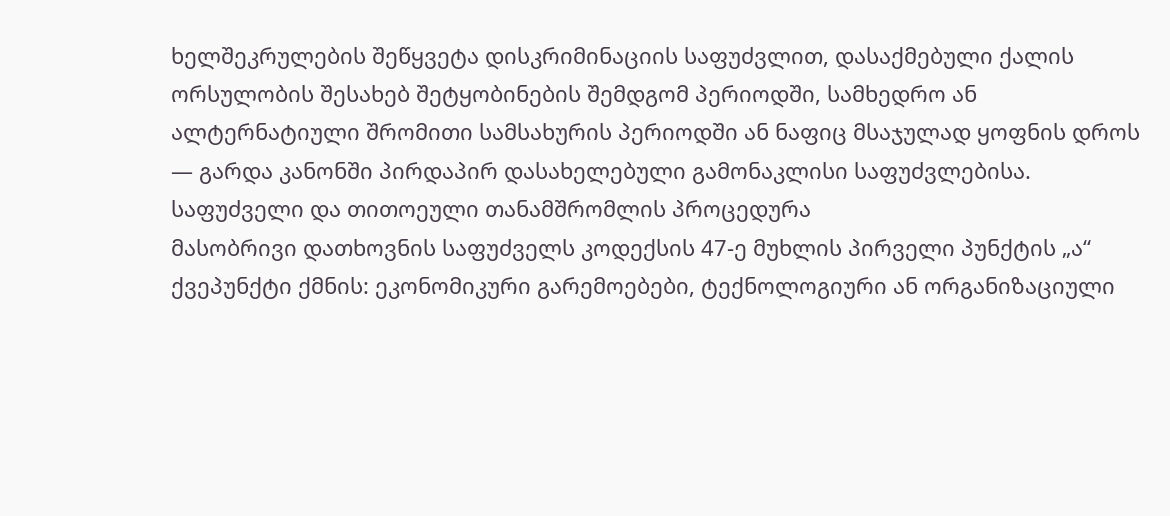ხელშეკრულების შეწყვეტა დისკრიმინაციის საფუძვლით, დასაქმებული ქალის ორსულობის შესახებ შეტყობინების შემდგომ პერიოდში, სამხედრო ან ალტერნატიული შრომითი სამსახურის პერიოდში ან ნაფიც მსაჯულად ყოფნის დროს — გარდა კანონში პირდაპირ დასახელებული გამონაკლისი საფუძვლებისა.
საფუძველი და თითოეული თანამშრომლის პროცედურა
მასობრივი დათხოვნის საფუძველს კოდექსის 47-ე მუხლის პირველი პუნქტის „ა“ ქვეპუნქტი ქმნის: ეკონომიკური გარემოებები, ტექნოლოგიური ან ორგანიზაციული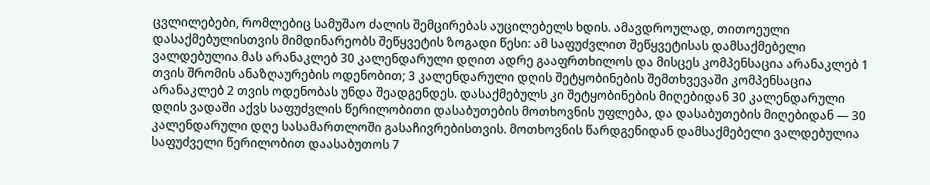ცვლილებები, რომლებიც სამუშაო ძალის შემცირებას აუცილებელს ხდის. ამავდროულად, თითოეული დასაქმებულისთვის მიმდინარეობს შეწყვეტის ზოგადი წესი: ამ საფუძვლით შეწყვეტისას დამსაქმებელი ვალდებულია მას არანაკლებ 30 კალენდარული დღით ადრე გააფრთხილოს და მისცეს კომპენსაცია არანაკლებ 1 თვის შრომის ანაზღაურების ოდენობით; 3 კალენდარული დღის შეტყობინების შემთხვევაში კომპენსაცია არანაკლებ 2 თვის ოდენობას უნდა შეადგენდეს. დასაქმებულს კი შეტყობინების მიღებიდან 30 კალენდარული დღის ვადაში აქვს საფუძვლის წერილობითი დასაბუთების მოთხოვნის უფლება, და დასაბუთების მიღებიდან — 30 კალენდარული დღე სასამართლოში გასაჩივრებისთვის. მოთხოვნის წარდგენიდან დამსაქმებელი ვალდებულია საფუძველი წერილობით დაასაბუთოს 7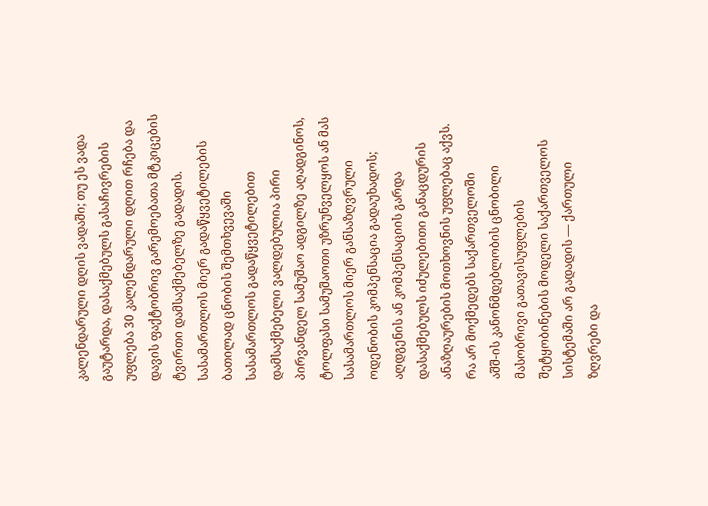კალენდარული დღის ვადაში; თუ ეს ვადა გაუტარდა, დასაქმებულს გასაჩივრების უფლება 30 კალენდარული დღით რჩება და დავის ფაქტობრივ გარემოებათა მტკიცების ტვირთი დამსაქმებელზე გადადის.
სასამართლოს მიერ გადაწყვეტილების ბათილად ცნობის შემთხვევაში სასამართლოს გადაწყვეტილებით დამსაქმებელი ვალდებულია პირი პირვანდელ სამუშაო ადგილზე აღადგინოს, ტოლფასი სამუშაოთი უზრუნველყოს ან მას სასამართლოს მიერ განსაზღვრული ოდენობის კომპენსაცია გადაუხადოს; აღდგენის ან კომპენსაციის გარდა დასაქმებულს იძულებითი განაცდურის ანაზღაურების მოთხოვნის უფლებაც აქვს.
რა არ მოქმედებს საქართველოში
აშშ-ის კანონმდებლობის ცნობილი მასობრივი გათავისუფლების შეტყობინების მოდელი საქართველოს სისტემაში არ გადადის — ქართული ზღვრები და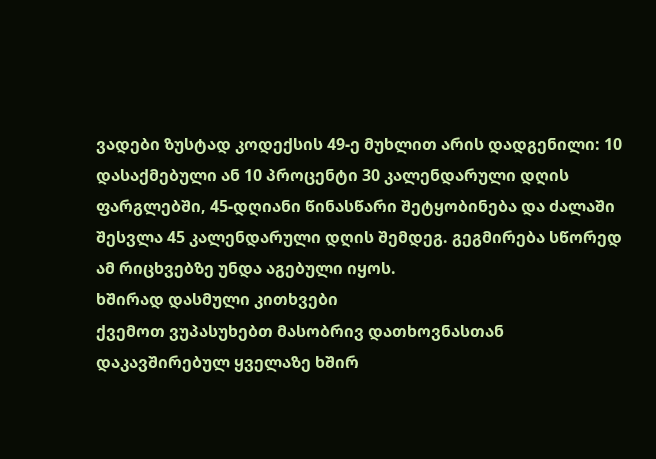ვადები ზუსტად კოდექსის 49-ე მუხლით არის დადგენილი: 10 დასაქმებული ან 10 პროცენტი 30 კალენდარული დღის ფარგლებში, 45-დღიანი წინასწარი შეტყობინება და ძალაში შესვლა 45 კალენდარული დღის შემდეგ. გეგმირება სწორედ ამ რიცხვებზე უნდა აგებული იყოს.
ხშირად დასმული კითხვები
ქვემოთ ვუპასუხებთ მასობრივ დათხოვნასთან დაკავშირებულ ყველაზე ხშირ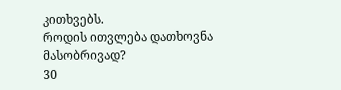კითხვებს.
როდის ითვლება დათხოვნა მასობრივად?
30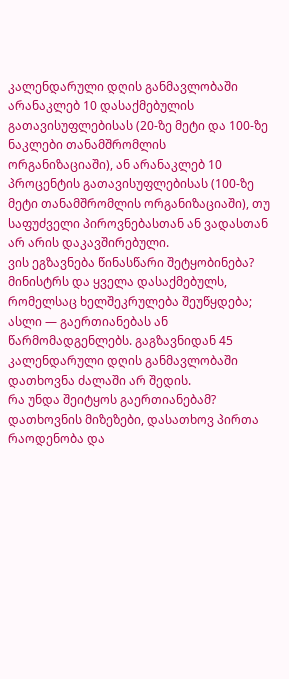კალენდარული დღის განმავლობაში არანაკლებ 10 დასაქმებულის გათავისუფლებისას (20-ზე მეტი და 100-ზე ნაკლები თანამშრომლის ორგანიზაციაში), ან არანაკლებ 10 პროცენტის გათავისუფლებისას (100-ზე მეტი თანამშრომლის ორგანიზაციაში), თუ საფუძველი პიროვნებასთან ან ვადასთან არ არის დაკავშირებული.
ვის ეგზავნება წინასწარი შეტყობინება?
მინისტრს და ყველა დასაქმებულს, რომელსაც ხელშეკრულება შეუწყდება; ასლი — გაერთიანებას ან წარმომადგენლებს. გაგზავნიდან 45 კალენდარული დღის განმავლობაში დათხოვნა ძალაში არ შედის.
რა უნდა შეიტყოს გაერთიანებამ?
დათხოვნის მიზეზები, დასათხოვ პირთა რაოდენობა და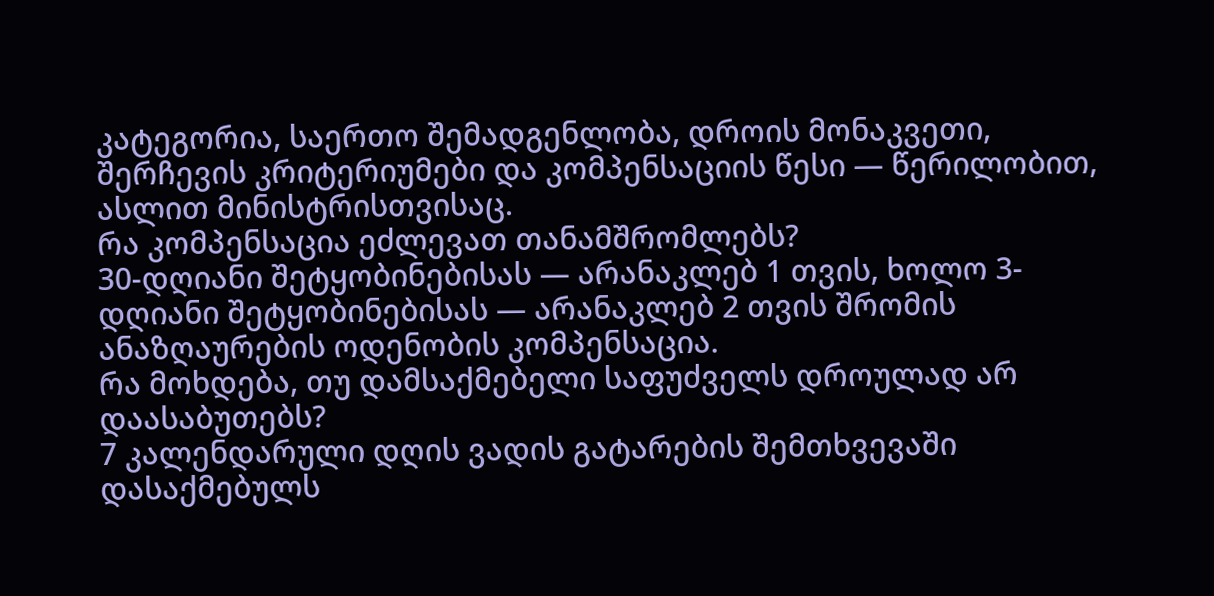კატეგორია, საერთო შემადგენლობა, დროის მონაკვეთი, შერჩევის კრიტერიუმები და კომპენსაციის წესი — წერილობით, ასლით მინისტრისთვისაც.
რა კომპენსაცია ეძლევათ თანამშრომლებს?
30-დღიანი შეტყობინებისას — არანაკლებ 1 თვის, ხოლო 3-დღიანი შეტყობინებისას — არანაკლებ 2 თვის შრომის ანაზღაურების ოდენობის კომპენსაცია.
რა მოხდება, თუ დამსაქმებელი საფუძველს დროულად არ დაასაბუთებს?
7 კალენდარული დღის ვადის გატარების შემთხვევაში დასაქმებულს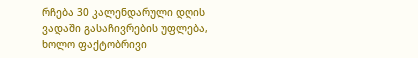რჩება 30 კალენდარული დღის ვადაში გასაჩივრების უფლება, ხოლო ფაქტობრივი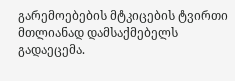გარემოებების მტკიცების ტვირთი მთლიანად დამსაქმებელს გადაეცემა.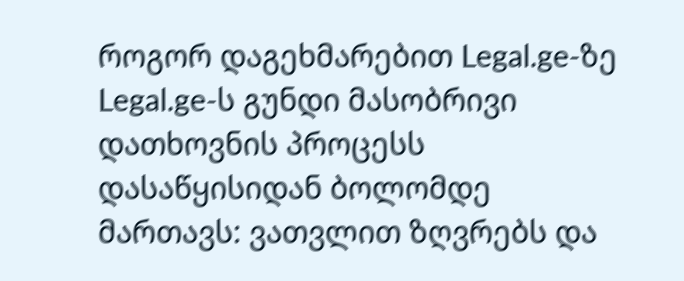როგორ დაგეხმარებით Legal.ge-ზე
Legal.ge-ს გუნდი მასობრივი დათხოვნის პროცესს დასაწყისიდან ბოლომდე მართავს: ვათვლით ზღვრებს და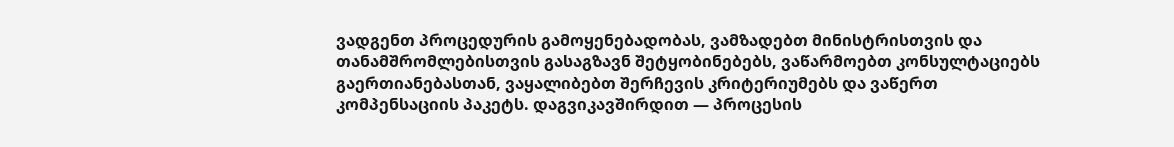ვადგენთ პროცედურის გამოყენებადობას, ვამზადებთ მინისტრისთვის და თანამშრომლებისთვის გასაგზავნ შეტყობინებებს, ვაწარმოებთ კონსულტაციებს გაერთიანებასთან, ვაყალიბებთ შერჩევის კრიტერიუმებს და ვაწერთ კომპენსაციის პაკეტს. დაგვიკავშირდით — პროცესის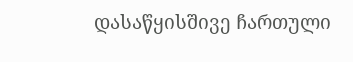დასაწყისშივე ჩართული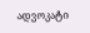ადვოკატი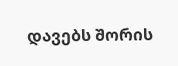დავებს შორის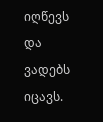იღწევს და ვადებს იცავს.